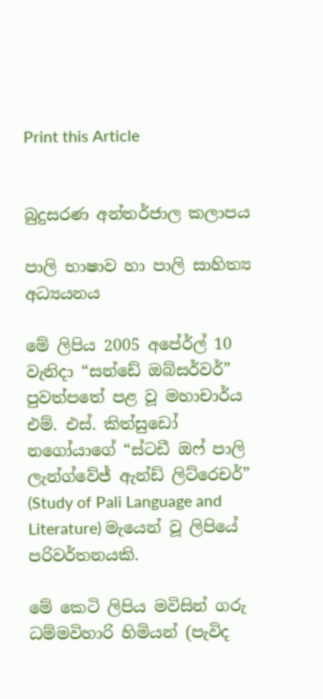Print this Article


බුදුසරණ අන්තර්ජාල කලාපය

පාලි භාෂාව හා පාලි සාහිත්‍ය අධ්‍යයනය

මේ ලිපිය 2005 අපේ‍ර්ල් 10 වැනිදා “සන්ඩේ ඔබ්සර්වර්” පුවත්පතේ පළ වූ මහාචාර්ය එම්. එස්. කිත්සුඩෝ නගෝයාගේ “ස්ටඩී ඔෆ් පාලි ලැන්ග්වේජ් ඇන්ඩ් ලිට්රෙචර්” (Study of Pali Language and Literature) මැයෙන් වූ ලිපියේ පරිවර්තනයකි.

මේ කෙටි ලිපිය මවිසින් ගරු ධම්මවිහාරි හිමියන් (පැවිද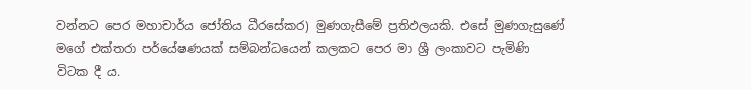වන්නට පෙර මහාචාර්ය ජෝතිය ධීරසේකර) මුණගැසීමේ ප්‍රතිඵලයකි. එසේ මුණගැසුණේ මගේ එක්තරා පර්යේෂණයක් සම්බන්ධයෙන් කලකට පෙර මා ශ්‍රී ලංකාවට පැමිණි විටක දී ය.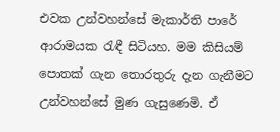එවක උන්වහන්සේ මැකාර්ති පාරේ ආරාමයක රැඳී සිටියහ. මම කිසියම් පොතක් ගැන තොරතුරු දැන ගැනීමට උන්වහන්සේ මුණ ගැසුණෙමි. ඒ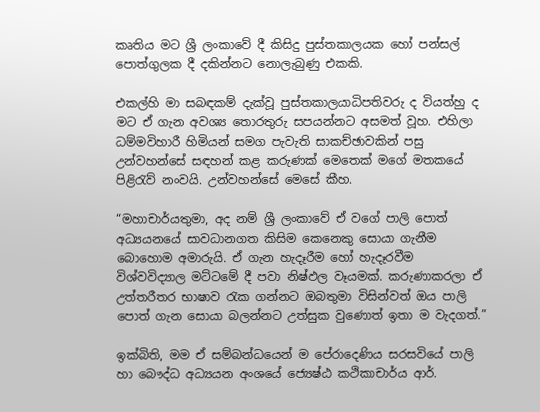කෘතිය මට ශ්‍රී ලංකාවේ දී කිසිදු පුස්තකාලයක හෝ පන්සල් පොත්ගුලක දී දකින්නට නොලැබුණු එකකි.

එකල්හි මා සබඳකම් දැක්වූ පුස්තකාලයාධිපතිවරු ද වියත්හු ද මට ඒ ගැන අවශ්‍ය තොරතුරු සපයන්නට අසමත් වූහ. එහිලා ධම්මවිහාරී හිමියන් සමග පැවැති සාකච්ඡාවකින් පසු උන්වහන්සේ සඳහන් කළ කරුණක් මෙතෙක් මගේ මතකයේ පිළිරැව් නංවයි. උන්වහන්සේ මෙසේ කීහ.

“මහාචාර්යතුමා, අද නම් ශ්‍රී ලංකාවේ ඒ වගේ පාලි පොත් අධ්‍යයනයේ සාවධානගත කිසිම කෙනෙකු සොයා ගැනීම බොහොම අමාරුයි. ඒ ගැන හැදෑරීම හෝ හැදෑරවීම විශ්වවිද්‍යාල මට්ටමේ දී පවා නිෂ්ඵල වෑයමක්. කරුණාකරලා ඒ උත්තරීතර භාෂාව රැක ගන්නට ඔබතුමා විසින්වත් ඔය පාලි පොත් ගැන සොයා බලන්නට උත්සුක වුණොත් ඉතා ම වැදගත්.”

ඉක්බිති, මම ඒ සම්බන්ධයෙන් ම පේරාදෙණිය සරසවියේ පාලි හා බෞද්ධ අධ්‍යයන අංශයේ ජ්‍යෙෂ්ඨ කථිකාචාර්ය ආර්.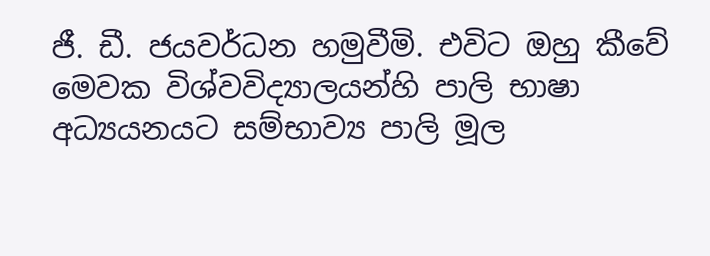ජී. ඩී. ජයවර්ධන හමුවීමි. එවිට ඔහු කීවේ මෙවක විශ්වවිද්‍යාලයන්හි පාලි භාෂා අධ්‍යයනයට සම්භාව්‍ය පාලි මූල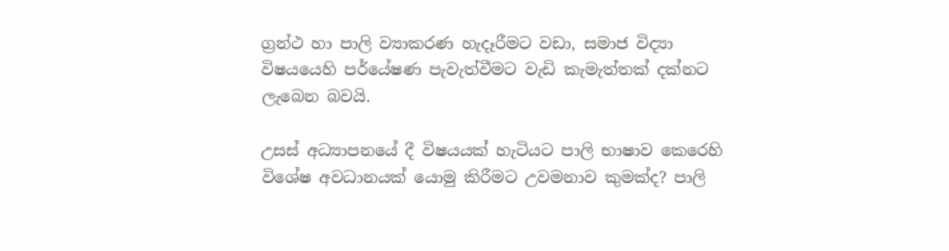ග්‍රන්ථ හා පාලි ව්‍යාකරණ හැදෑරීමට වඩා, සමාජ විද්‍යා විෂයයෙහි පර්යේෂණ පැවැත්වීමට වැඩි කැමැත්තක් දක්නට ලැබෙන බවයි.

උසස් අධ්‍යාපනයේ දී විෂයයක් හැටියට පාලි භාෂාව කෙරෙහි විශේෂ අවධානයක් යොමු කිරීමට උවමනාව කුමක්ද? පාලි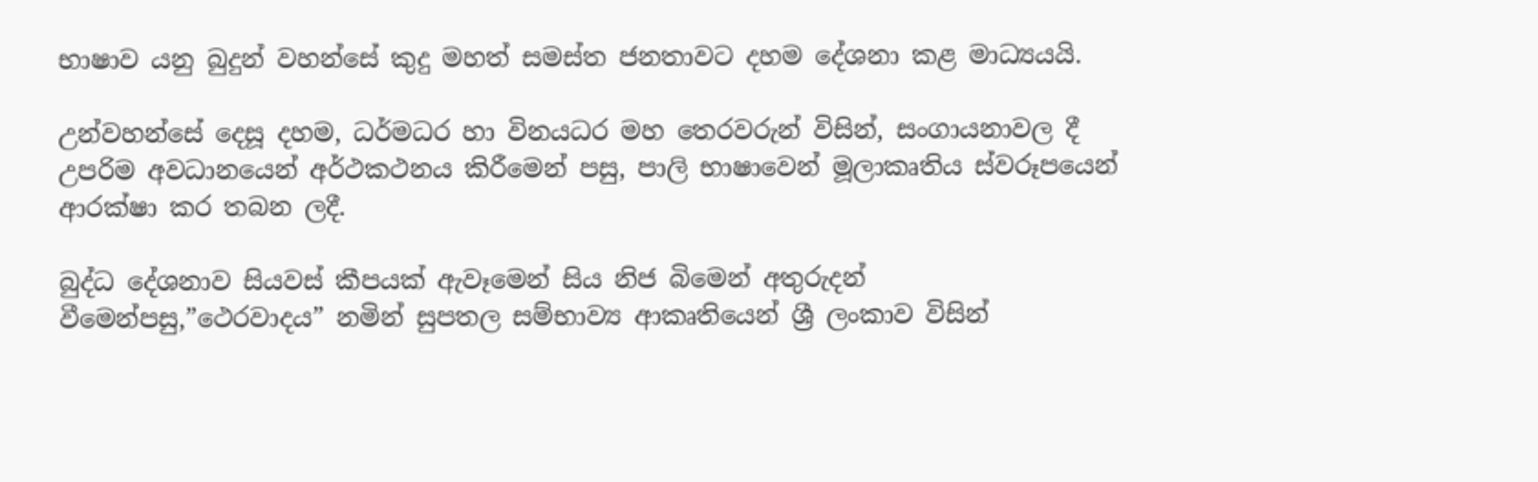භාෂාව යනු බුදුන් වහන්සේ කුදු මහත් සමස්ත ජනතාවට දහම දේශනා කළ මාධ්‍යයයි.

උන්වහන්සේ දෙසූ දහම, ධර්මධර හා විනයධර මහ තෙරවරුන් විසින්, සංගායනාවල දී උපරිම අවධානයෙන් අර්ථකථනය කිරීමෙන් පසු, පාලි භාෂාවෙන් මූලාකෘතිය ස්වරූපයෙන් ආරක්ෂා කර තබන ලදී.

බුද්ධ දේශනාව සියවස් කීපයක් ඇවෑමෙන් සිය නිජ බිමෙන් අතුරුදන් වීමෙන්පසු,”ථෙරවාදය” නමින් සුපතල සම්භාව්‍ය ආකෘතියෙන් ශ්‍රී ලංකාව විසින්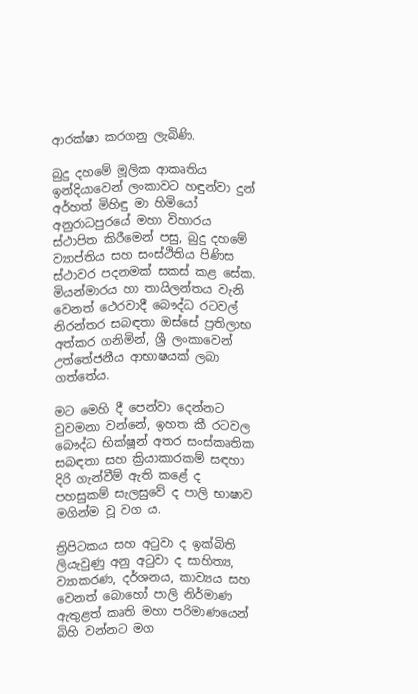ආරක්ෂා කරගනු ලැබිණි.

බුදු දහමේ මූලික ආකෘතිය ඉන්දියාවෙන් ලංකාවට හඳුන්වා දුන් අර්හත් මිහිඳු මා හිමියෝ අනුරාධපුරයේ මහා විහාරය ස්ථාපිත කිරීමෙන් පසු, බුදු දහමේ ව්‍යාප්තිය සහ සංස්ථිතිය පිණිස ස්ථාවර පදනමක් සකස් කළ සේක. මියන්මාරය හා තායිලන්තය වැනි වෙනත් ථෙරවාදී බෞද්ධ රටවල් නිරන්තර සබඳතා ඔස්සේ ප්‍රතිලාභ අත්කර ගනිමින්, ශ්‍රී ලංකාවෙන් උත්තේජනීය ආභාෂයක් ලබා ගත්තේය.

මට මෙහි දී පෙන්වා දෙන්නට වුවමනා වන්නේ, ඉහත කී රටවල බෞද්ධ භික්ෂූන් අතර සංස්කෘතික සබඳතා සහ ක්‍රියාකාරකම් සඳහා දිරි ගැන්වීම් ඇති කළේ ද පහසුකම් සැලසුවේ ද පාලි භාෂාව මගින්ම වූ වග ය.

ත්‍රිපිටකය සහ අටුවා ද ඉක්බිති ලියැවුණු අනු අටුවා ද සාහිත්‍ය, ව්‍යාකරණ, දර්ශනය, කාව්‍යය සහ වෙනත් බොහෝ පාලි නිර්මාණ ඇතුළත් කෘති මහා පරිමාණයෙන් බිහි වන්නට මග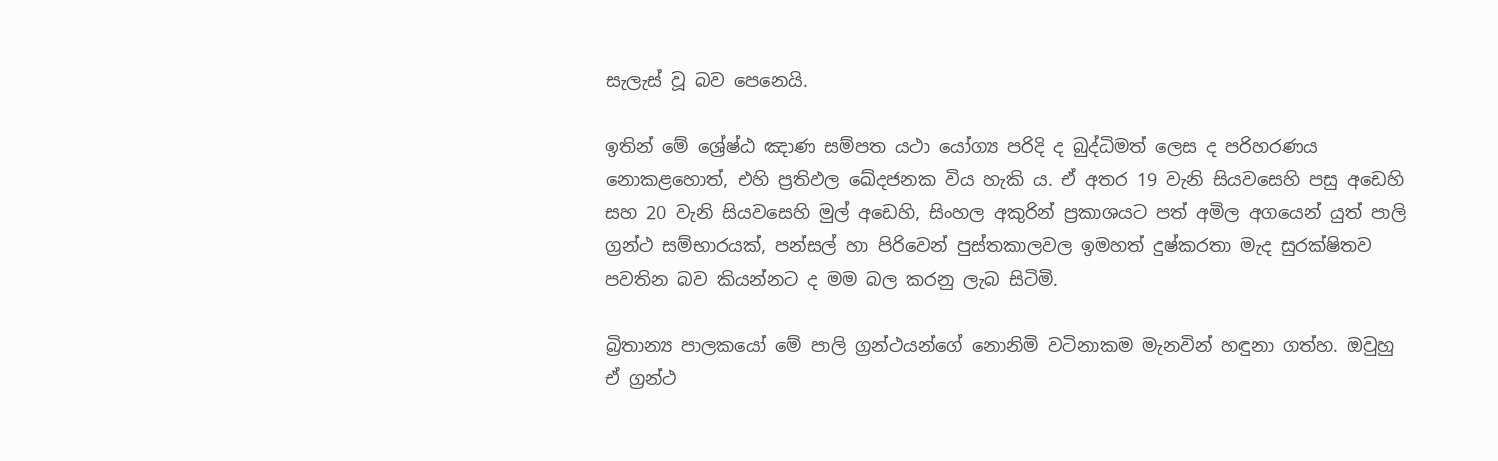සැලැස් වූ බව පෙනෙයි.

ඉතින් මේ ශ්‍රේෂ්ඨ ඤාණ සම්පත යථා යෝග්‍ය පරිදි ද බුද්ධිමත් ලෙස ද පරිහරණය නොකළහොත්, එහි ප්‍රතිඵල ඛේදජනක විය හැකි ය. ඒ අතර 19 වැනි සියවසෙහි පසු අඩෙහි සහ 20 වැනි සියවසෙහි මුල් අඩෙහි, සිංහල අකුරින් ප්‍රකාශයට පත් අමිල අගයෙන් යුත් පාලි ග්‍රන්ථ සම්භාරයක්, පන්සල් හා පිරිවෙන් පුස්තකාලවල ඉමහත් දුෂ්කරතා මැද සුරක්ෂිතව පවතින බව කියන්නට ද මම බල කරනු ලැබ සිටිමි.

බ්‍රිතාන්‍ය පාලකයෝ මේ පාලි ග්‍රන්ථයන්ගේ නොනිමි වටිනාකම මැනවින් හඳුනා ගත්හ. ඔවුහු ඒ ග්‍රන්ථ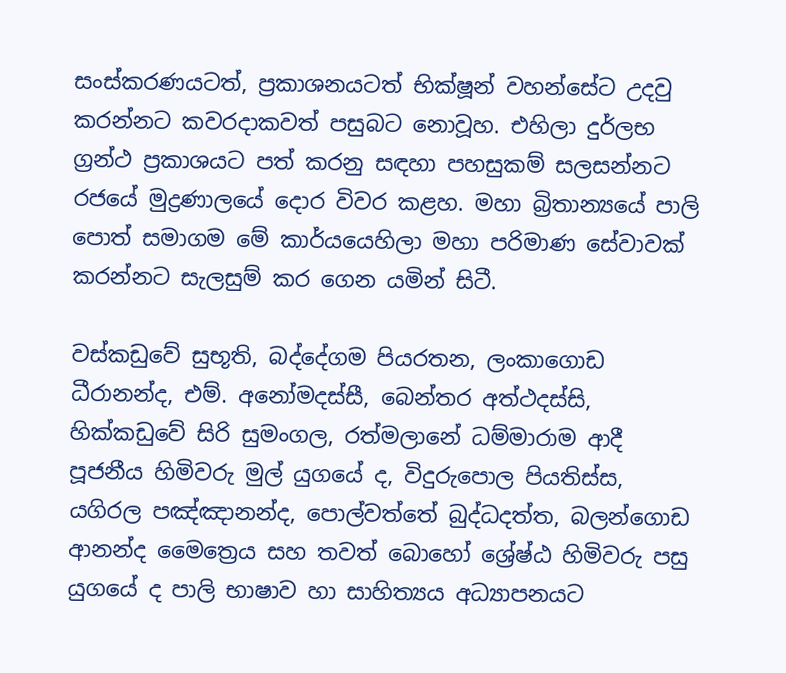සංස්කරණයටත්, ප්‍රකාශනයටත් භික්ෂූන් වහන්සේට උදවු කරන්නට කවරදාකවත් පසුබට නොවූහ. එහිලා දුර්ලභ ග්‍රන්ථ ප්‍රකාශයට පත් කරනු සඳහා පහසුකම් සලසන්නට රජයේ මුද්‍රණාලයේ දොර විවර කළහ. මහා බ්‍රිතාන්‍යයේ පාලි පොත් සමාගම මේ කාර්යයෙහිලා මහා පරිමාණ සේවාවක් කරන්නට සැලසුම් කර ගෙන යමින් සිටී.

වස්කඩුවේ සුභූති, බද්දේගම පියරතන, ලංකාගොඩ ධීරානන්ද, එම්. අනෝමදස්සී, බෙන්තර අත්ථදස්සි, හික්කඩුවේ සිරි සුමංගල, රත්මලානේ ධම්මාරාම ආදී පූජනීය හිමිවරු මුල් යුගයේ ද, විදුරුපොල පියතිස්ස, යගිරල පඤ්ඤානන්ද, පොල්වත්තේ බුද්ධදත්ත, බලන්ගොඩ ආනන්ද මෛත්‍රෙය සහ තවත් බොහෝ ශ්‍රේෂ්ඨ හිමිවරු පසු යුගයේ ද පාලි භාෂාව හා සාහිත්‍යය අධ්‍යාපනයට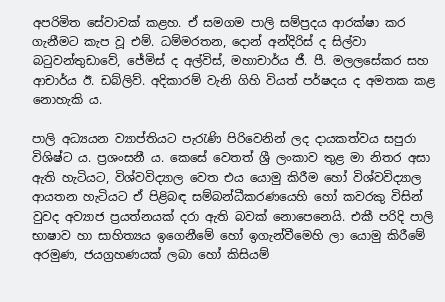අපරිමිත සේවාවක් කළහ. ඒ සමගම පාලි සම්ප්‍රදය ආරක්ෂා කර ගැනීමට කැප වූ එම්. ධම්මරතන, දොන් අන්දිරිස් ද සිල්වා බටුවන්තුඩාවේ, ජේමිස් ද අල්විස්, මහාචාර්ය ජී. පී. මලලසේකර සහ ආචාර්ය ඊ. ඩබ්ලිව්. අදිකාරම් වැනි ගිහි වියත් පර්ෂදය ද අමතක කළ නොහැකි ය.

පාලි අධ්‍යයන ව්‍යාප්තියට පැරැණි පිරිවෙනින් ලද දායකත්වය සපුරා විශිෂ්ට ය. ප්‍රශංසනී ය. කෙසේ වෙතත් ශ්‍රී ලංකාව තුළ මා නිතර අසා ඇති හැටියට, විශ්වවිද්‍යාල වෙත එය යොමු කිරීම හෝ විශ්වවිද්‍යාල ආයතන හැටියට ඒ පිළිබඳ සම්බන්ධීකරණයෙහි හෝ කවරකු විසින් වුවද අව්‍යාජ ප්‍රයත්නයක් දරා ඇති බවක් නොපෙනෙයි. එකී පරිදි පාලි භාෂාව හා සාහිත්‍යය ඉගෙනීමේ හෝ ඉගැන්වීමෙහි ලා යොමු කිරීමේ අරමුණ, ජයග්‍රහණයක් ලබා හෝ කිසියම්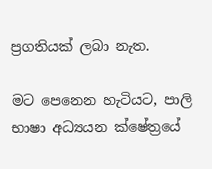ප්‍රගතියක් ලබා නැත.

මට පෙනෙන හැටියට, පාලි භාෂා අධ්‍යයන ක්ෂේත්‍රයේ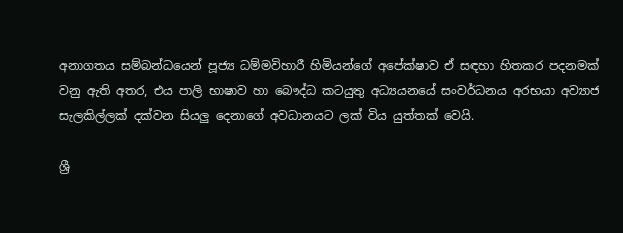අනාගතය සම්බන්ධයෙන් පූජ්‍ය ධම්මවිහාරී හිමියන්ගේ අපේක්ෂාව ඒ සඳහා හිතකර පදනමක් වනු ඇති අතර, එය පාලි භාෂාව හා බෞද්ධ කටයුතු අධ්‍යයනයේ සංවර්ධනය අරභයා අව්‍යාජ සැලකිල්ලක් දක්වන සියලු දෙනාගේ අවධානයට ලක් විය යුත්තක් වෙයි.

ශ්‍රී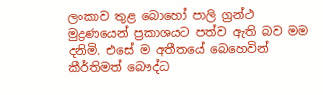ලංකාව තුළ බොහෝ පාලි ග්‍රන්ථ මුද්‍රණයෙන් ප්‍රකාශයට පත්ව ඇති බව මම දනිමි. එසේ ම අතීතයේ බෙහෙවින් කීර්තිමත් බෞද්ධ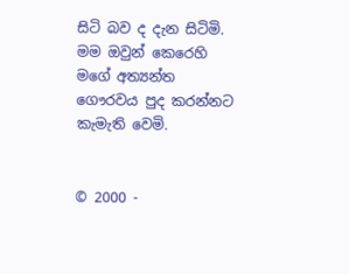සිටි බව ද දැන සිටිමි. මම ඔවුන් කෙරෙහි මගේ අත්‍යන්ත ගෞරවය පුද කරන්නට කැමැති වෙමි.


© 2000 -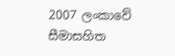2007 ලංකාවේ සීමාසහිත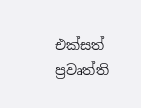එක්සත් ප්‍රවෘත්ති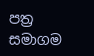පත්‍ර සමාගම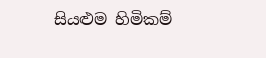සියළුම හිමිකම්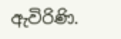ඇවිරිණි.